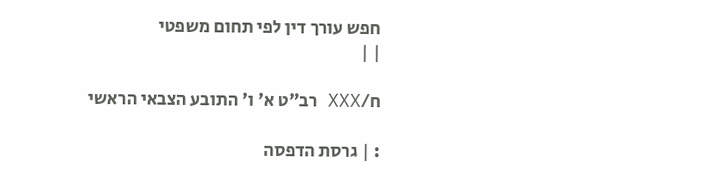חפש עורך דין לפי תחום משפטי
| |

ח/XXX רב"ט א' ו' התובע הצבאי הראשי

: | גרסת הדפסה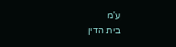ע'מ
בית הדין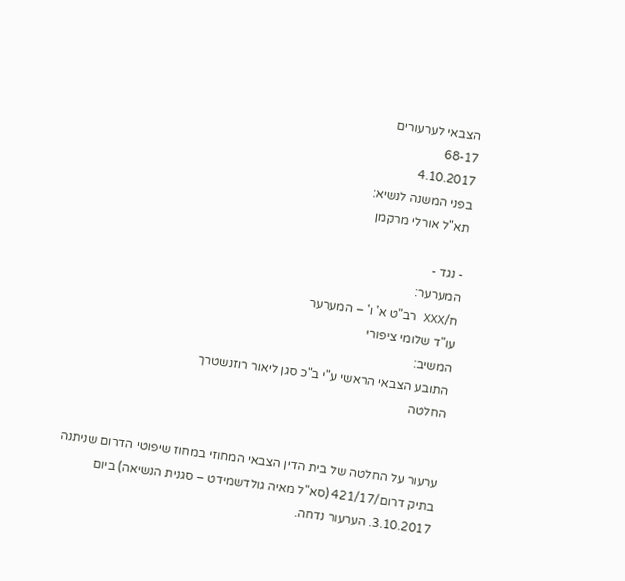הצבאי לערעורים
68-17
4.10.2017
בפני המשנה לנשיא:
תא"ל אורלי מרקמן

- נגד -
המערער:
ח/XXX רב"ט א' ו' – המערער
עו"ד שלומי ציפורי
המשיב:
התובע הצבאי הראשי ע"י ב"כ סגן ליאור רוזנשטרך
החלטה


ערעור על החלטה של בית הדין הצבאי המחוזי במחוז שיפוטי הדרום שניתנה בתיק דרום/421/17 (סא"ל מאיה גולדשמידט – סגנית הנשיאה) ביום 3.10.2017. הערעור נדחה.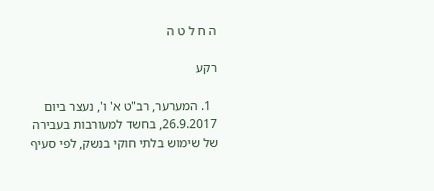ה ח ל ט ה

רקע

  1. המערער, רב"ט א' ו', נעצר ביום 26.9.2017, בחשד למעורבות בעבירה של שימוש בלתי חוקי בנשק, לפי סעיף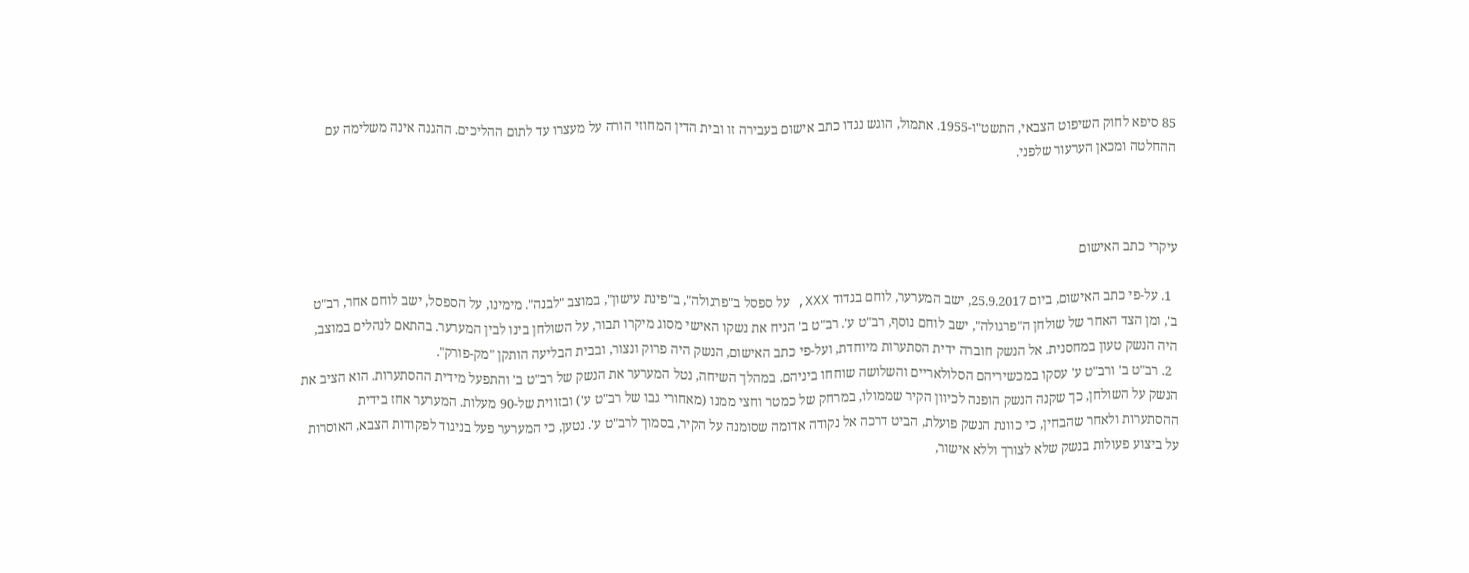85 סיפא לחוק השיפוט הצבאי, התשט"ו-1955. אתמול, הוגש נגדו כתב אישום בעבירה זו ובית הדין המחוזי הורה על מעצרו עד לתום ההליכים. ההגנה אינה משלימה עם ההחלטה ומכאן הערעור שלפני.



עיקרי כתב האישום

  1. על-פי כתב האישום, ביום 25.9.2017, ישב המערער, לוחם בגדוד XXX, על ספסל ב"פרגולה", ב"פינת עישון", במוצב "לבנה". מימינו, על הספסל, ישב לוחם אחר, רב"ט ב', ומן הצד האחר של שולחן ה"פרגולה", ישב לוחם נוסף, רב"ט ע'. רב"ט ב' הניח את נשקו האישי מסוג מיקרו תבור, על השולחן בינו לבין המערער. בהתאם לנהלים במוצב, היה הנשק טעון במחסנית. אל הנשק חוברה ידית הסתערות מיוחדת, ועל-פי כתב האישום, הנשק היה פרוק ונצור, ובבית הבליעה הותקן "מק-פורק".
  2. רב"ט ב' ורב"ט ע' עסקו במכשיריהם הסלולאריים והשלושה שוחחו ביניהם. במהלך השיחה, נטל המערער את הנשק של רב"ט ב' והתפעל מידית ההסתערות. הוא הציב את הנשק על השולחן, כך שקנה הנשק הופנה לכיוון הקיר שממולו, במרחק של כמטר וחצי ממנו (מאחורי גבו של רב"ט ע') ובזווית של-90 מעלות. המערער אחז בידית ההסתערות ולאחר שהבחין, כי כוונת הנשק פועלת, הביט דרכה אל נקודה אדומה שסומנה על הקיר, בסמוך לרב"ט ע'. נטען, כי המערער פעל בניגוד לפקודות הצבא, האוסרות על ביצוע פעולות בנשק שלא לצורך וללא אישור,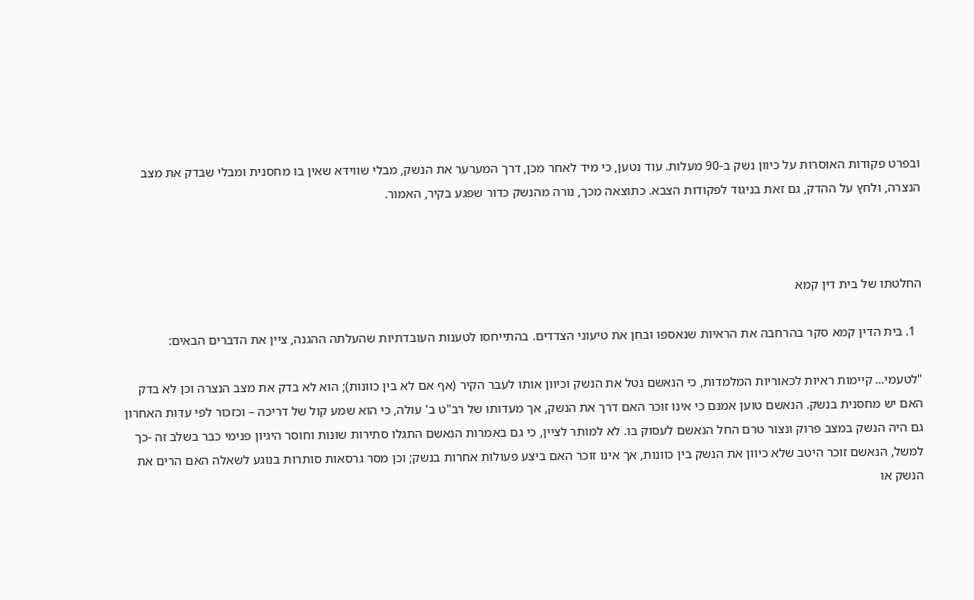ובפרט פקודות האוסרות על כיוון נשק ב-90 מעלות. עוד נטען, כי מיד לאחר מכן, דרך המערער את הנשק, מבלי שווידא שאין בו מחסנית ומבלי שבדק את מצב הנצרה, ולחץ על ההדק, גם זאת בניגוד לפקודות הצבא. כתוצאה מכך, נורה מהנשק כדור שפגע בקיר, האמור.



החלטתו של בית דין קמא

  1. בית הדין קמא סקר בהרחבה את הראיות שנאספו ובחן את טיעוני הצדדים. בהתייחסו לטענות העובדתיות שהעלתה ההגנה, ציין את הדברים הבאים:

"לטעמי... קיימות ראיות לכאוריות המלמדות, כי הנאשם נטל את הנשק וכיוון אותו לעבר הקיר (אף אם לא בין כוונות); הוא לא בדק את מצב הנצרה וכן לא בדק האם יש מחסנית בנשק. הנאשם טוען אמנם כי אינו זוכר האם דרך את הנשק, אך מעדותו של רב"ט ב' עולה, כי הוא שמע קול של דריכה – וכזכור לפי עדות האחרון גם היה הנשק במצב פרוק ונצור טרם החל הנאשם לעסוק בו. לא למותר לציין, כי גם באמרות הנאשם התגלו סתירות שונות וחוסר היגיון פנימי כבר בשלב זה -כך למשל, הנאשם זוכר היטב שלא כיוון את הנשק בין כוונות, אך אינו זוכר האם ביצע פעולות אחרות בנשק; וכן מסר גרסאות סותרות בנוגע לשאלה האם הרים את הנשק או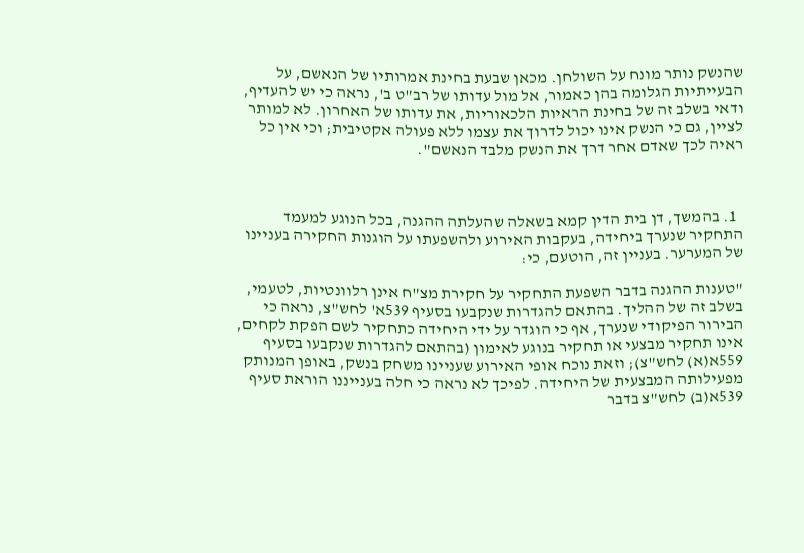שהנשק נותר מונח על השולחן. מכאן שבעת בחינת אמרותיו של הנאשם, על הבעייתיות הגלומה בהן כאמור, אל מול עדותו של רב"ט ב', נראה כי יש להעדיף, ודאי בשלב זה של בחינת הראיות הלכאוריות, את עדותו של האחרון. לא למותר לציין, גם כי הנשק אינו יכול לדרוך את עצמו ללא פעולה אקטיבית; וכי אין כל ראיה לכך שאדם אחר דרך את הנשק מלבד הנאשם".



  1. בהמשך, דן בית הדין קמא בשאלה שהעלתה ההגנה, בכל הנוגע למעמד התחקיר שנערך ביחידה, בעקבות האירוע ולהשפעתו על הוגנות החקירה בעניינו של המערער. בעניין זה, הוטעם, כי:

"טענות ההגנה בדבר השפעת התחקיר על חקירת מצ"ח אינן רלוונטיות, לטעמי, בשלב זה של ההליך. בהתאם להגדרות שנקבעו בסעיף 539א' לחש"צ, נראה כי הבירור הפיקודי שנערך, אף כי הוגדר על ידי היחידה כתחקיר לשם הפקת לקחים, אינו תחקיר מבצעי או תחקיר בנוגע לאימון (בהתאם להגדרות שנקבעו בסעיף 559א(א) לחש"צ); וזאת נוכח אופי האירוע שעניינו משחק בנשק, באופן המנותק מפעילותה המבצעית של היחידה. לפיכך לא נראה כי חלה בענייננו הוראת סעיף 539א(ב) לחש"צ בדבר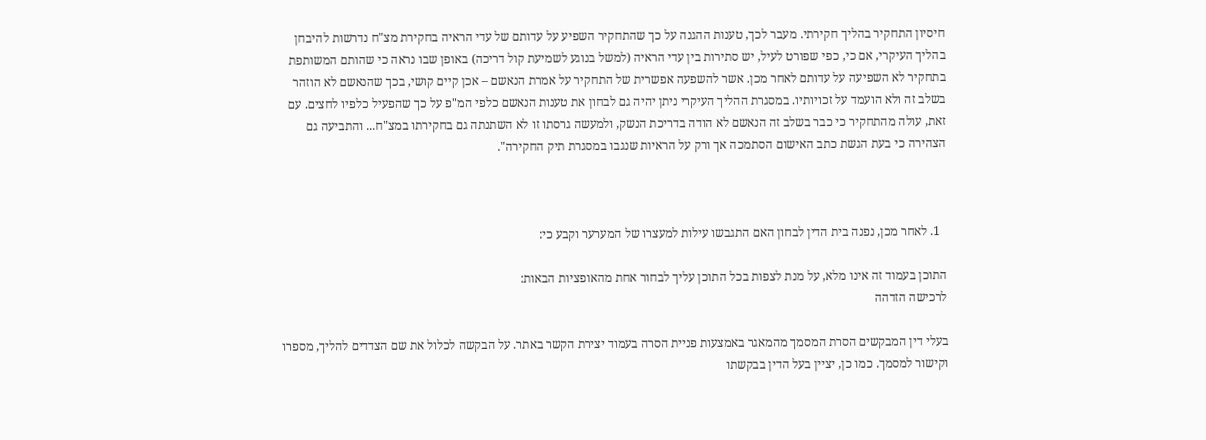חיסיון התחקיר בהליך חקירתי. מעבר לכך, טענות ההגנה על כך שהתחקיר השפיע על עדותם של עדי הראיה בחקירת מצ"ח נדרשות להיבחן בהליך העיקרי, אם כי, כפי שפורט לעיל, יש סתירות בין עדי הראיה (למשל בנוגע לשמיעת קול דריכה) באופן שבו נראה כי שהותם המשותפת בתחקיר לא השפיעה על עדותם לאחר מכן. אשר להשפעה אפשרית של התחקיר על אמרת הנאשם – אכן קיים קושי, בכך שהנאשם לא הוזהר בשלב זה ולא הועמד על זכויותיו. במסגרת ההליך העיקרי ניתן יהיה גם לבחון את טענות הנאשם כלפי המ"פ על כך שהפעיל כלפיו לחצים. עם זאת, עולה מהתחקיר כי כבר בשלב זה הנאשם לא הודה בדריכת הנשק, ולמעשה גרסתו זו לא השתנתה גם בחקירתו במצ"ח... והתביעה גם הצהירה כי בעת הגשת כתב האישום הסתמכה אך ורק על הראיות שנגבו במסגרת תיק החקירה".



  1. לאחר מכן, נפנה בית הדין לבחון האם התגבשו עילות למעצרו של המערער וקבע כי:

התוכן בעמוד זה אינו מלא, על מנת לצפות בכל התוכן עליך לבחור אחת מהאופציות הבאות:
לרכישה הזדהה

בעלי דין המבקשים הסרת המסמך מהמאגר באמצעות פניית הסרה בעמוד יצירת הקשר באתר. על הבקשה לכלול את שם הצדדים להליך, מספרו וקישור למסמך. כמו כן, יציין בעל הדין בבקשתו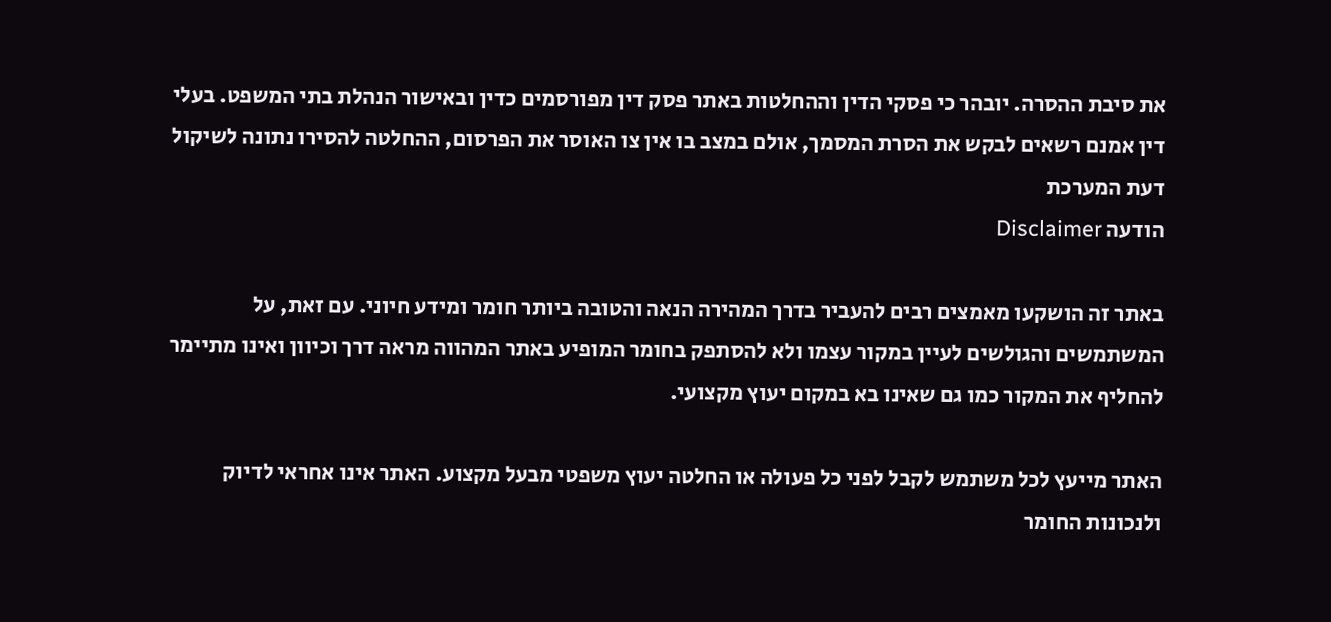את סיבת ההסרה. יובהר כי פסקי הדין וההחלטות באתר פסק דין מפורסמים כדין ובאישור הנהלת בתי המשפט. בעלי דין אמנם רשאים לבקש את הסרת המסמך, אולם במצב בו אין צו האוסר את הפרסום, ההחלטה להסירו נתונה לשיקול דעת המערכת
הודעה Disclaimer

באתר זה הושקעו מאמצים רבים להעביר בדרך המהירה הנאה והטובה ביותר חומר ומידע חיוני. עם זאת, על המשתמשים והגולשים לעיין במקור עצמו ולא להסתפק בחומר המופיע באתר המהווה מראה דרך וכיוון ואינו מתיימר להחליף את המקור כמו גם שאינו בא במקום יעוץ מקצועי.

האתר מייעץ לכל משתמש לקבל לפני כל פעולה או החלטה יעוץ משפטי מבעל מקצוע. האתר אינו אחראי לדיוק ולנכונות החומר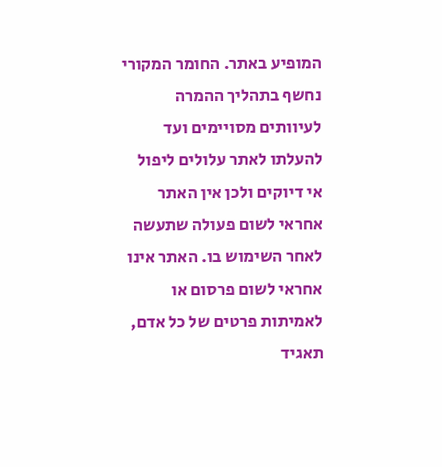המופיע באתר. החומר המקורי נחשף בתהליך ההמרה לעיוותים מסויימים ועד להעלתו לאתר עלולים ליפול אי דיוקים ולכן אין האתר אחראי לשום פעולה שתעשה לאחר השימוש בו. האתר אינו אחראי לשום פרסום או לאמיתות פרטים של כל אדם, תאגיד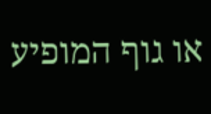או גוף המופיע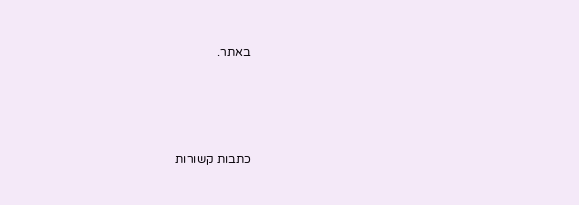באתר.




כתבות קשורות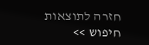חזרה לתוצאות חיפוש >>